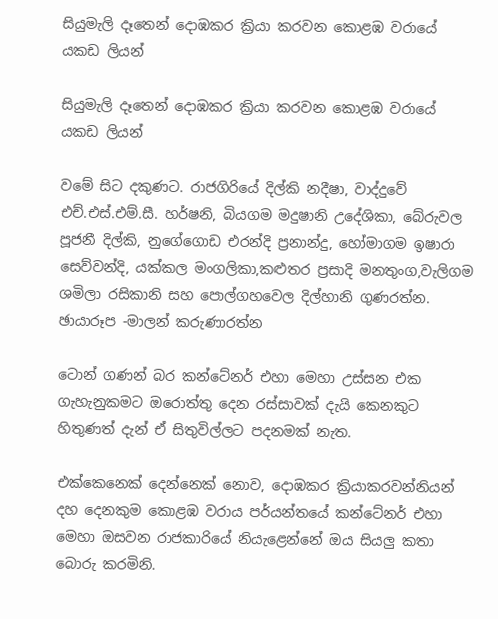සියුමැලි දෑතෙන් දොඹකර ක්‍රියා කරවන කොළඹ වරායේ යකඩ ලියන්

සියුමැලි දෑතෙන් දොඹකර ක්‍රියා කරවන කොළඹ වරායේ යකඩ ලියන්

වමේ සිට දකුණට. රාජගිරියේ දිල්කි නදීෂා, වාද්දුවේ එච්.එස්.එම්.සී. හර්ෂනි, බියගම මදුෂානි උදේශිකා, බේරුවල පූජනී දිල්කි, නුගේගොඩ එරන්දි ප්‍රනාන්දු, හෝමාගම ඉෂාරා සෙව්වන්දි, යක්කල මංගලිකා,කළුතර ප්‍රසාදි මනතුංග,වැලිගම ශමිලා රසිකානි සහ පොල්ගහවෙල දිල්හානි ගුණරත්න. ඡායාරූප -මාලන් කරුණාරත්න

ටොන් ගණන් බර කන්ටේනර් එහා මෙහා උස්සන එක ගැහැනුකමට ඔරොත්තු දෙන රස්සාවක් දැයි කෙනකුට හිතුණත් දැන් ඒ සිතුවිල්ලට පදනමක් නැත.

එක්කෙනෙක් දෙන්නෙක් නොව, දොඹකර ක්‍රියාකරවන්නියන් දහ දෙනකුම කොළඹ වරාය පර්යන්තයේ කන්ටේනර් එහා මෙහා ඔසවන රාජකාරියේ නියැළෙන්නේ ඔය සියලු කතා බොරු කරමිනි.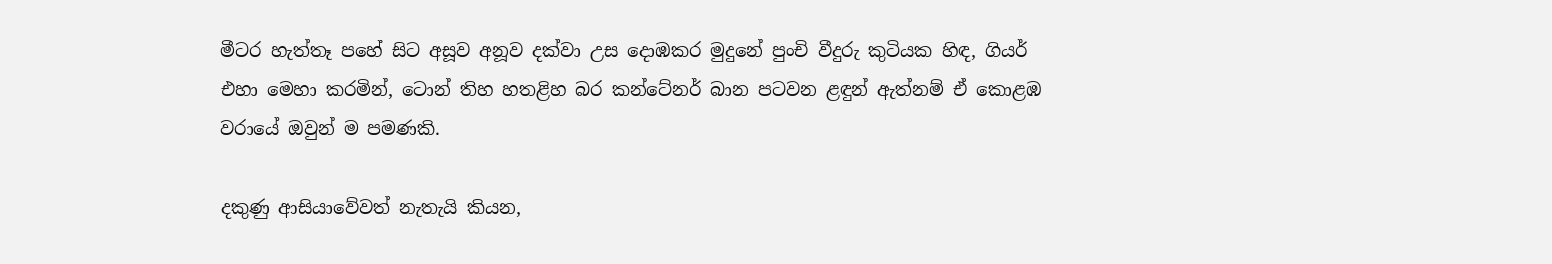මීටර හැත්තෑ පහේ සිට අසූව අනූව දක්වා උස දොඹකර මුදුනේ පුංචි වීදුරු කුටියක හිඳ, ගියර් එහා මෙහා කරමින්, ටොන් තිහ හතළිහ බර කන්ටේනර් බාන පටවන ළඳුන් ඇත්නම් ඒ කොළඹ වරායේ ඔවුන් ම පමණකි.

දකුණු ආසියාවේවත් නැතැයි කියන,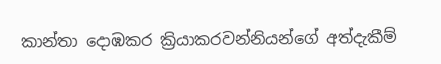කාන්තා දොඹකර ක්‍රියාකරවන්නියන්ගේ අත්දැකීම්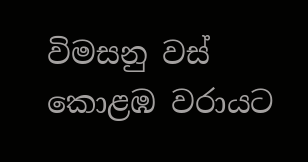විමසනු වස් කොළඹ වරායට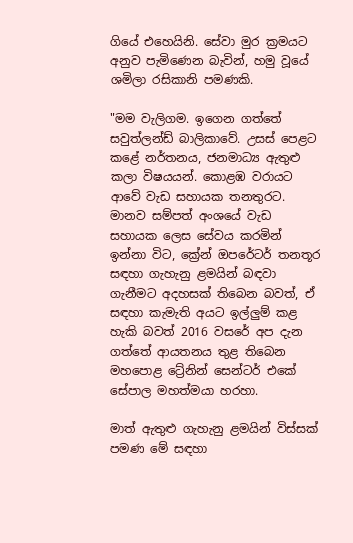ගියේ එහෙයිනි. සේවා මුර ක්‍රමයට අනුව පැමිණෙන බැවින්, හමු වූයේ ශමිලා රසිකානි පමණකි.

"මම වැලිගම. ඉගෙන ගත්තේ සවුත්ලන්ඩ් බාලිකාවේ. උසස් පෙළට කළේ නර්තනය, ජනමාධ්‍ය ඇතුළු කලා විෂයයන්. කොළඹ වරායට ආවේ වැඩ සහායක තනතුරට. මානව සම්පත් අංශයේ වැඩ සහායක ලෙස සේවය කරමින් ඉන්නා විට, ක්‍රේන් ඔපරේටර් තනතූර සඳහා ගැහැනු ළමයින් බඳවා ගැනීමට අදහසක් තිබෙන බවත්, ඒ සඳහා කැමැති අයට ඉල්ලුම් කළ හැකි බවත් 2016 වසරේ අප දැන ගත්තේ ආයතනය තුළ තිබෙන මහපොළ ට්‍රේනින් සෙන්ටර් එකේ සේපාල මහත්මයා හරහා.

මාත් ඇතුළු ගැහැනු ළමයින් විස්සක් පමණ මේ සඳහා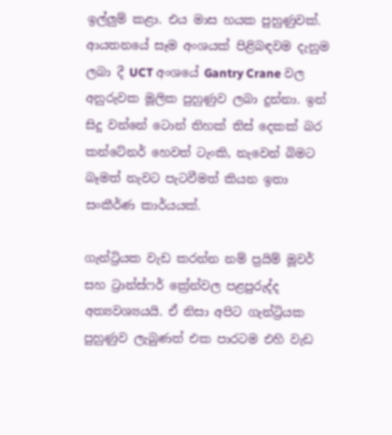ඉල්ලුම් කළා. එය මාස හයක පුහුණුවක්. ආයතනයේ සෑම අංශයක් පිළිබඳවම දැනුම ලබා දී UCT අංශයේ Gantry Crane වල අනුරුවක මූලික පුහුණුව ලබා දුන්නා. ඉන් සිදු වන්නේ ටොන් තිහක් තිස් දෙකක් බර කන්ටේනර් හෙවත් ටැංකි, නැවෙන් බිමට බෑමත් නැවට පැටවීමත් කියන ඉතා සංකීර්ණ කාර්යයක්.

ගැන්ට්‍රියක වැඩ කරන්න නම් ප්‍රයිම් මූවර් සහ ට්‍රාන්ස්ෆර් ක්‍රේන්වල පළපුරුද්ද අත්‍යවශ්‍යයයි. ඒ නිසා අපිට ගැන්ට්‍රියක පුහුණුව ලැබුණත් එක පාරටම එහි වැඩ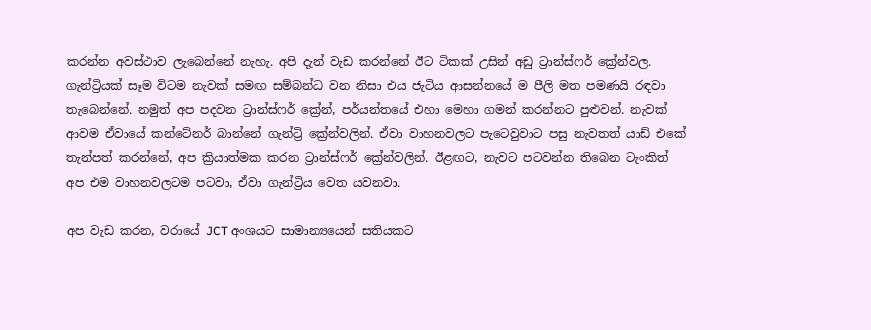කරන්න අවස්ථාව ලැබෙන්නේ නැහැ. අපි දැන් වැඩ කරන්නේ ඊට ටිකක් උසින් අඩු ට්‍රාන්ස්ෆර් ක්‍රේන්වල. ගැන්ට්‍රියක් සෑම විටම නැවක් සමඟ සම්බන්ධ වන නිසා එය ජැටිය ආසන්නයේ ම පීලි මත පමණයි රඳවා තැබෙන්නේ. නමුත් අප පදවන ට්‍රාන්ස්ෆර් ක්‍රේන්, පර්යන්තයේ එහා මෙහා ගමන් කරන්නට පුළුවන්. නැවක් ආවම ඒවායේ කන්ටේනර් බාන්නේ ගැන්ට්‍රි ක්‍රේන්වලින්. ඒවා වාහනවලට පැටෙවුවාට පසු නැවතත් යාඩ් එකේ තැන්පත් කරන්නේ, අප ක්‍රියාත්මක කරන ට්‍රාන්ස්ෆර් ක්‍රේන්වලින්. ඊළඟට, නැවට පටවන්න තිබෙන ටැංකිත් අප එම වාහනවලටම පටවා, ඒවා ගැන්ට්‍රිය වෙත යවනවා.

අප වැඩ කරන, වරායේ JCT අංශයට සාමාන්‍යයෙන් සතියකට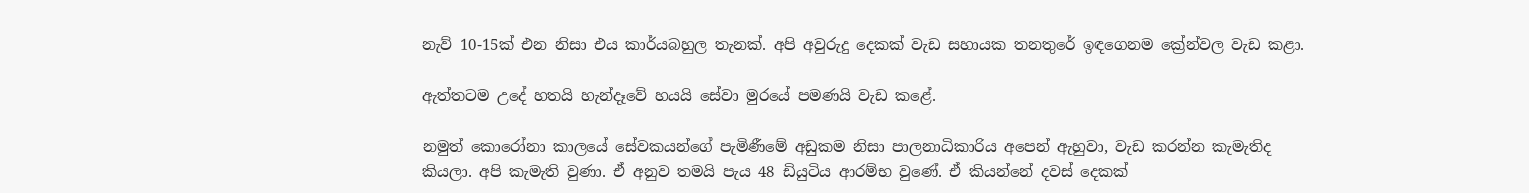නැව් 10-15ක් එන නිසා එය කාර්යබහුල තැනක්. අපි අවුරුදු දෙකක් වැඩ සහායක තනතුරේ ඉඳගෙනම ක්‍රේන්වල වැඩ කළා.

ඇත්තටම උදේ හතයි හැන්දෑවේ හයයි සේවා මුරයේ පමණයි වැඩ කළේ.

නමුත් කොරෝනා කාලයේ සේවකයන්ගේ පැමිණීමේ අඩුකම නිසා පාලනාධිකාරිය අපෙන් ඇහුවා, වැඩ කරන්න කැමැතිද කියලා. අපි කැමැති වුණා. ඒ අනුව තමයි පැය 48 ඩියුටිය ආරම්භ වුණේ. ඒ කියන්නේ දවස් දෙකක්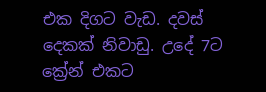එක දිගට වැඩ. දවස් දෙකක් නිවාඩු. උදේ 7ට ක්‍රේන් එකට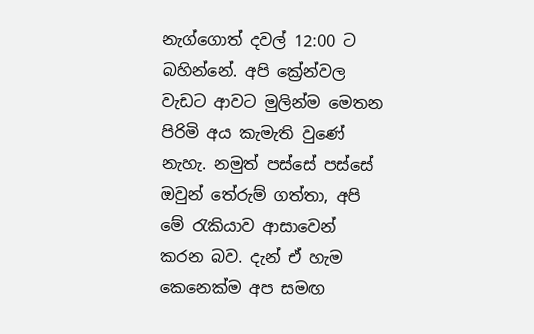නැග්ගොත් දවල් 12:00 ට බහින්නේ. අපි ක්‍රේන්වල වැඩට ආවට මුලින්ම මෙතන පිරිමි අය කැමැති වුණේ නැහැ. නමුත් පස්සේ පස්සේ ඔවුන් තේරුම් ගත්තා, අපි මේ රැකියාව ආසාවෙන් කරන බව. දැන් ඒ හැම කෙනෙක්ම අප සමඟ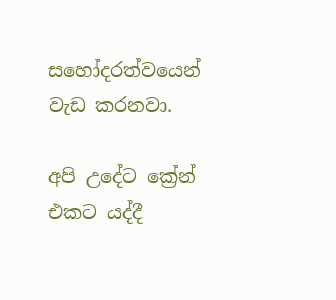සහෝදරත්වයෙන් වැඩ කරනවා.

අපි උදේට ක්‍රේන් එකට යද්දී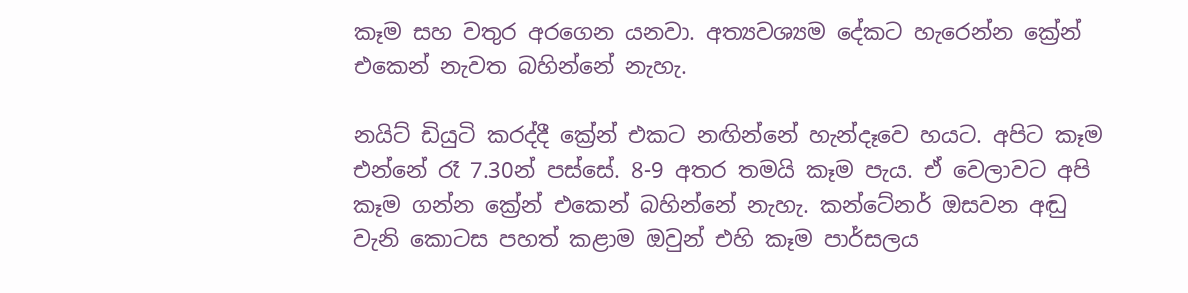කෑම සහ වතුර අරගෙන යනවා. අත්‍යවශ්‍යම දේකට හැරෙන්න ක්‍රේන් එකෙන් නැවත බහින්නේ නැහැ.

නයිට් ඩියුටි කරද්දී ක්‍රේන් එකට නඟින්නේ හැන්දෑවෙ හයට. අපිට කෑම එන්නේ රෑ 7.30න් පස්සේ. 8-9 අතර තමයි කෑම පැය. ඒ වෙලාවට අපි කෑම ගන්න ක්‍රේන් එකෙන් බහින්නේ නැහැ. කන්ටේනර් ඔසවන අඬු වැනි කොටස පහත් කළාම ඔවුන් එහි කෑම පාර්සලය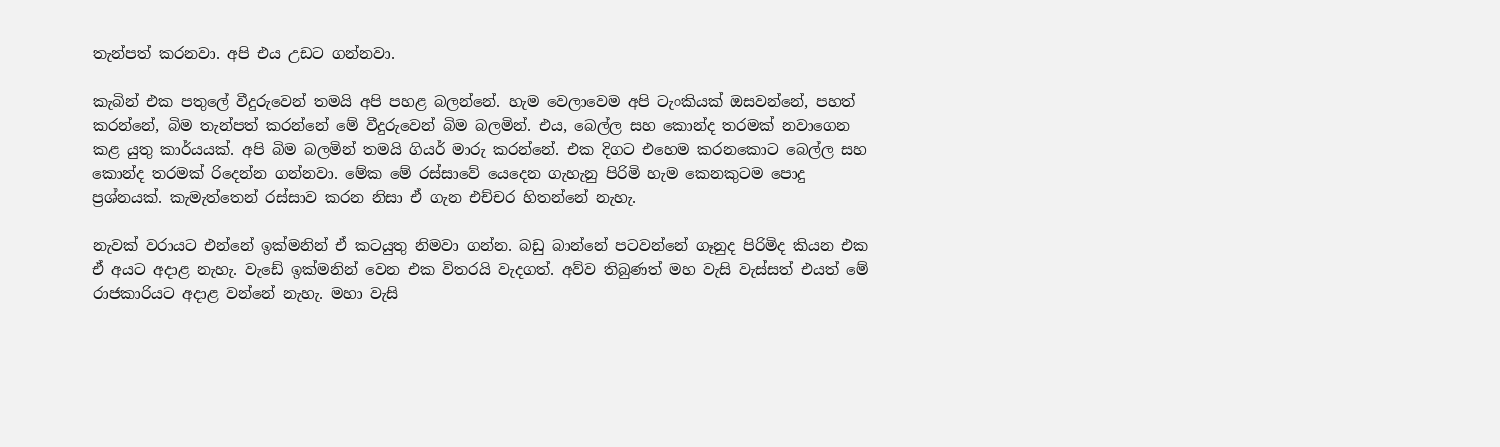තැන්පත් කරනවා. අපි එය උඩට ගන්නවා.

කැබින් එක පතුලේ වීදුරුවෙන් තමයි අපි පහළ බලන්නේ. හැම වෙලාවෙම අපි ටැංකියක් ඔසවන්නේ, පහත් කරන්නේ, බිම තැන්පත් කරන්නේ මේ වීදුරුවෙන් බිම බලමින්. එය, බෙල්ල සහ කොන්ද තරමක් නවාගෙන කළ යුතු කාර්යයක්. අපි බිම බලමින් තමයි ගියර් මාරු කරන්නේ. එක දිගට එහෙම කරනකොට බෙල්ල සහ කොන්ද තරමක් රිදෙන්න ගන්නවා. මේක මේ රස්සාවේ යෙදෙන ගැහැනු පිරිමි හැම කෙනකුටම පොදු ප්‍රශ්නයක්. කැමැත්තෙන් රස්සාව කරන නිසා ඒ ගැන එච්චර හිතන්නේ නැහැ.

නැවක් වරායට එන්නේ ඉක්මනින් ඒ කටයුතු නිමවා ගන්න. බඩු බාන්නේ පටවන්නේ ගෑනුද පිරිමිද කියන එක ඒ අයට අදාළ නැහැ. වැඩේ ඉක්මනින් වෙන එක විතරයි වැදගත්. අව්ව තිබුණත් මහ වැසි වැස්සත් එයත් මේ රාජකාරියට අදාළ වන්නේ නැහැ. මහා වැසි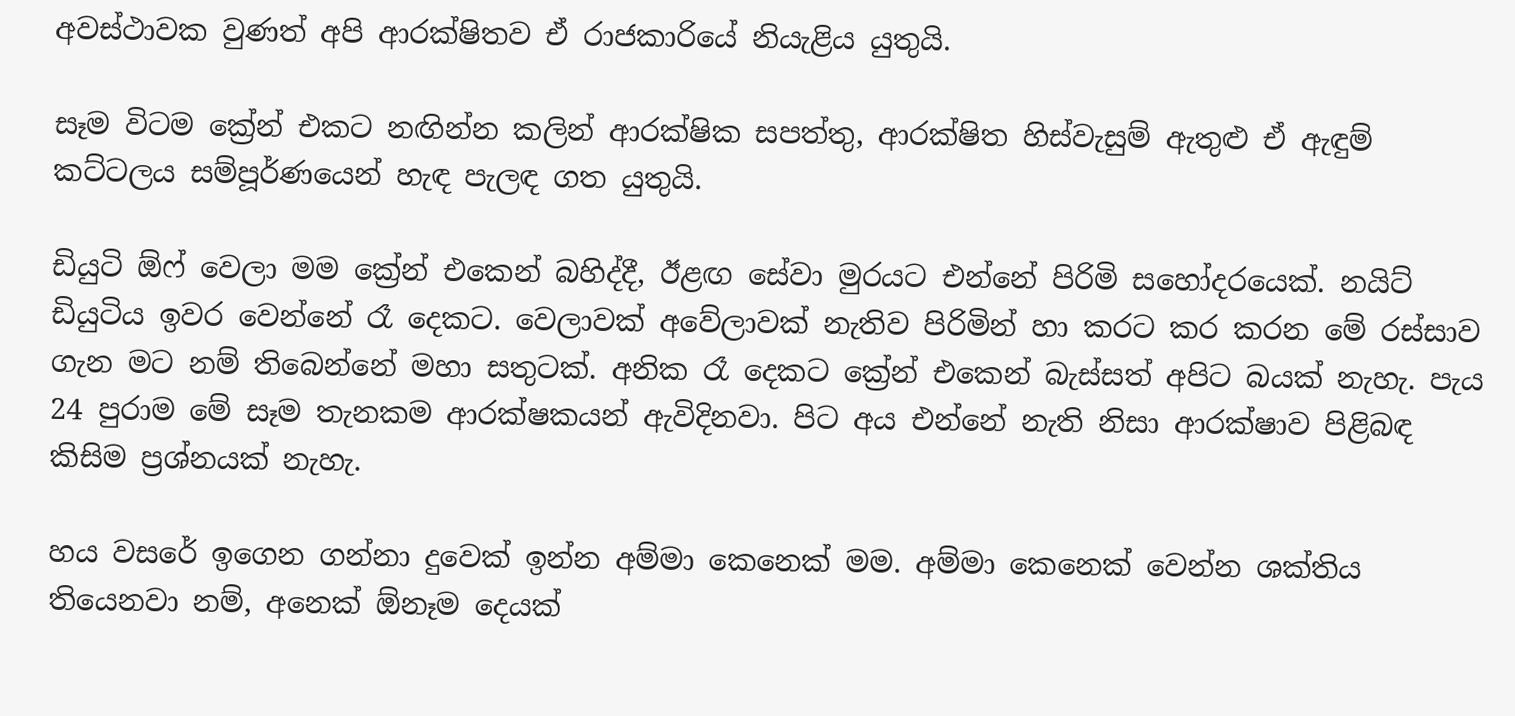අවස්ථාවක වුණත් අපි ආරක්ෂිතව ඒ රාජකාරියේ නියැළිය යුතුයි.

සෑම විටම ක්‍රේන් එකට නඟින්න කලින් ආරක්ෂික සපත්තු, ආරක්ෂිත හිස්වැසුම් ඇතුළු ඒ ඇඳුම් කට්ටලය සම්පූර්ණයෙන් හැඳ පැලඳ ගත යුතුයි.

ඩියුටි ඕෆ් වෙලා මම ක්‍රේන් එකෙන් බහිද්දී, ඊළඟ සේවා මුරයට එන්නේ පිරිමි සහෝදරයෙක්. නයිට් ඩියුටිය ඉවර වෙන්නේ රෑ දෙකට. වෙලාවක් අවේලාවක් නැතිව පිරිමින් හා කරට කර කරන මේ රස්සාව ගැන මට නම් තිබෙන්නේ මහා සතුටක්. අනික රෑ දෙකට ක්‍රේන් එකෙන් බැස්සත් අපිට බයක් නැහැ. පැය 24 පුරාම මේ සෑම තැනකම ආරක්ෂකයන් ඇවිදිනවා. පිට අය එන්නේ නැති නිසා ආරක්ෂාව පිළිබඳ කිසිම ප්‍රශ්නයක් නැහැ.

හය වසරේ ඉගෙන ගන්නා දුවෙක් ඉන්න අම්මා කෙනෙක් මම. අම්මා කෙනෙක් වෙන්න ශක්තිය තියෙනවා නම්, අනෙක් ඕනෑම දෙයක්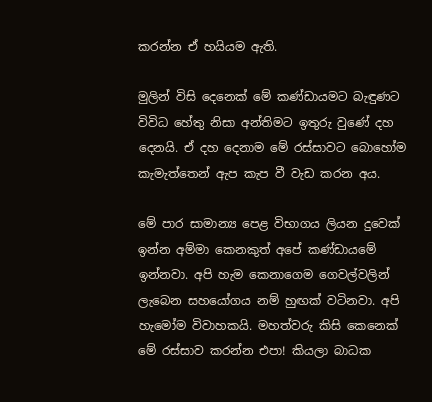කරන්න ඒ හයියම ඇති.

මුලින් විසි දෙනෙක් මේ කණ්ඩායමට බැඳුණට විවිධ හේතු නිසා අන්තිමට ඉතුරු වුණේ දහ දෙනයි. ඒ දහ දෙනාම මේ රස්සාවට බොහෝම කැමැත්තෙන් ඇප කැප වී වැඩ කරන අය.

මේ පාර සාමාන්‍ය පෙළ විභාගය ලියන දුවෙක් ඉන්න අම්මා කෙනකුත් අපේ කණ්ඩායමේ ඉන්නවා. අපි හැම කෙනාගෙම ගෙවල්වලින් ලැබෙන සහයෝගය නම් හුඟක් වටිනවා. අපි හැමෝම විවාහකයි. මහත්වරු කිසි කෙනෙක් මේ රස්සාව කරන්න එපා! කියලා බාධක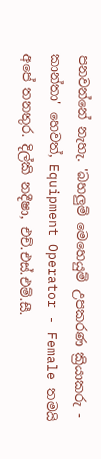පනවන්නේ නැහැ. 'බහලුම් මෙහෙයුම් උපකරණ ක්‍රියාකරු - කාන්තා' හෙවත්, Equipment Operator - Female තමයි අපේ තනතුර. දිල්කි නදීෂා, එච්.එස්.එම්.සී.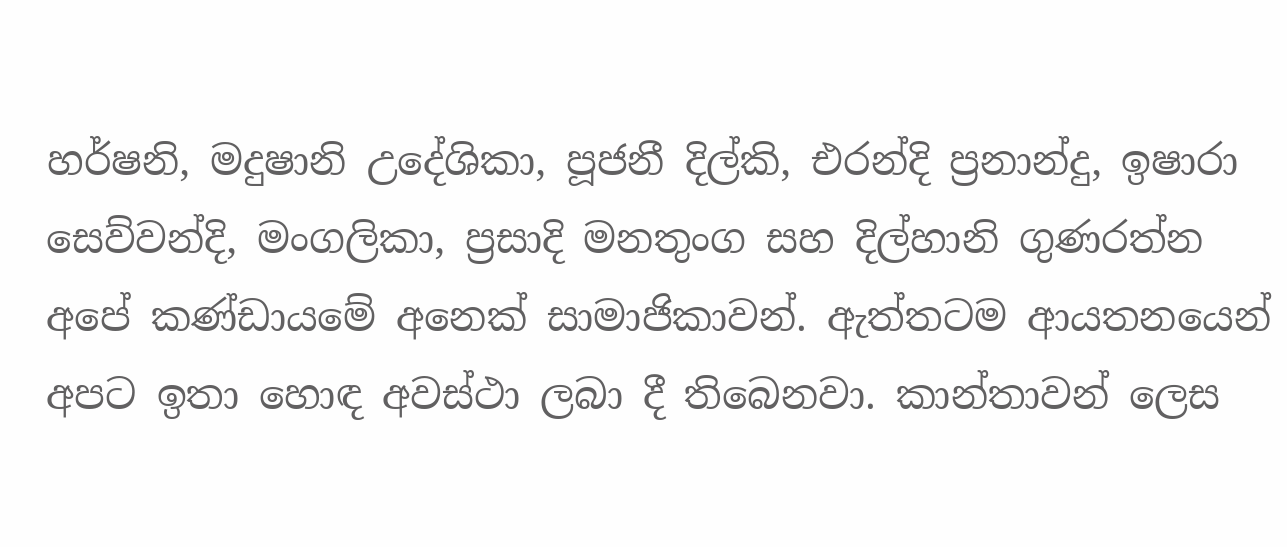හර්ෂනි, මදුෂානි උදේශිකා, පූජනී දිල්කි, එරන්දි ප්‍රනාන්දු, ඉෂාරා සෙව්වන්දි, මංගලිකා, ප්‍රසාදි මනතුංග සහ දිල්හානි ගුණරත්න අපේ කණ්ඩායමේ අනෙක් සාමාජිකාවන්. ඇත්තටම ආයතනයෙන් අපට ඉතා හොඳ අවස්ථා ලබා දී තිබෙනවා. කාන්තාවන් ලෙස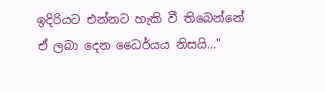ඉදිරියට එන්නට හැකි වී තිබෙන්නේ ඒ ලබා දෙන ධෛර්යය නිසයි..."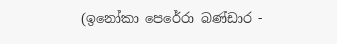(ඉනෝකා පෙරේරා බණ්ඩාර -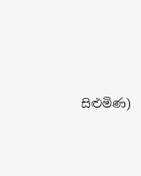සිළුමිණ)